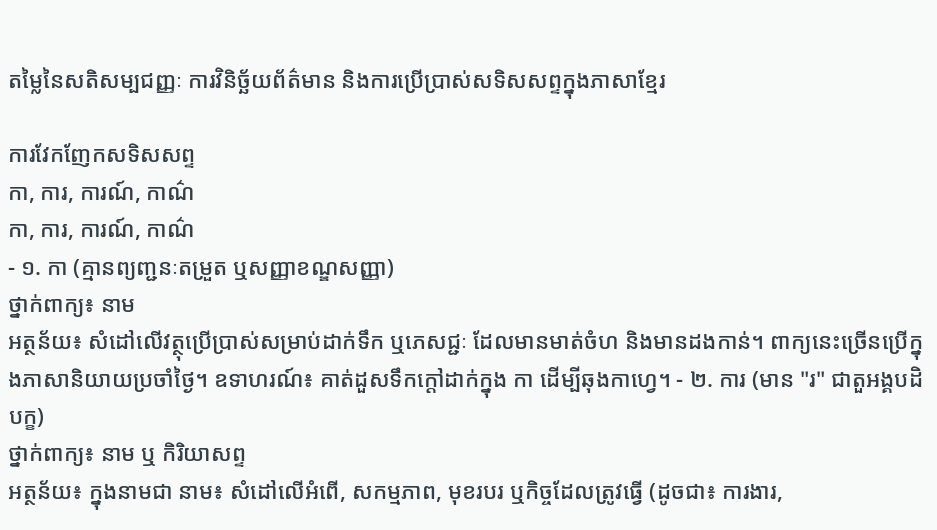តម្លៃនៃសតិសម្បជញ្ញៈ ការវិនិច្ឆ័យព័ត៌មាន និងការប្រើប្រាស់សទិសសព្ទក្នុងភាសាខ្មែរ

ការវែកញែកសទិសសព្ទ
កា, ការ, ការណ៍, កាណ៌
កា, ការ, ការណ៍, កាណ៌
- ១. កា (គ្មានព្យញ្ជនៈតម្រួត ឬសញ្ញាខណ្ឌសញ្ញា)
ថ្នាក់ពាក្យ៖ នាម
អត្ថន័យ៖ សំដៅលើវត្ថុប្រើប្រាស់សម្រាប់ដាក់ទឹក ឬភេសជ្ជៈ ដែលមានមាត់ចំហ និងមានដងកាន់។ ពាក្យនេះច្រើនប្រើក្នុងភាសានិយាយប្រចាំថ្ងៃ។ ឧទាហរណ៍៖ គាត់ដួសទឹកក្ដៅដាក់ក្នុង កា ដើម្បីឆុងកាហ្វេ។ - ២. ការ (មាន "រ" ជាតួអង្គបដិបក្ខ)
ថ្នាក់ពាក្យ៖ នាម ឬ កិរិយាសព្ទ
អត្ថន័យ៖ ក្នុងនាមជា នាម៖ សំដៅលើអំពើ, សកម្មភាព, មុខរបរ ឬកិច្ចដែលត្រូវធ្វើ (ដូចជា៖ ការងារ,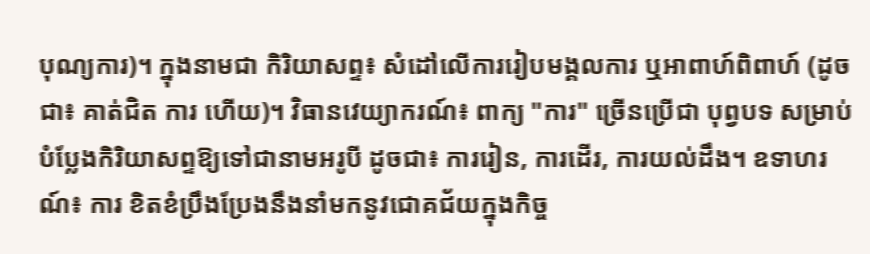បុណ្យការ)។ ក្នុងនាមជា កិរិយាសព្ទ៖ សំដៅលើការរៀបមង្គលការ ឬអាពាហ៍ពិពាហ៍ (ដូចជា៖ គាត់ជិត ការ ហើយ)។ វិធានវេយ្យាករណ៍៖ ពាក្យ "ការ" ច្រើនប្រើជា បុព្វបទ សម្រាប់បំប្លែងកិរិយាសព្ទឱ្យទៅជានាមអរូបី ដូចជា៖ ការរៀន, ការដើរ, ការយល់ដឹង។ ឧទាហរណ៍៖ ការ ខិតខំប្រឹងប្រែងនឹងនាំមកនូវជោគជ័យក្នុងកិច្ច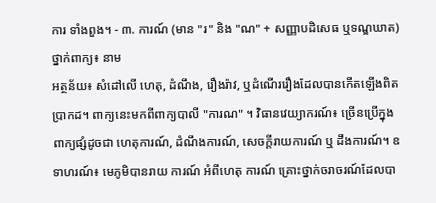ការ ទាំងពួង។ - ៣. ការណ៍ (មាន "រ" និង "ណ" + សញ្ញាបដិសេធ ឬទណ្ឌឃាត)
ថ្នាក់ពាក្យ៖ នាម
អត្ថន័យ៖ សំដៅលើ ហេតុ, ដំណឹង, រឿងរ៉ាវ, ឬដំណើររឿងដែលបានកើតឡើងពិតប្រាកដ។ ពាក្យនេះមកពីពាក្យបាលី "ការណ" ។ វិធានវេយ្យាករណ៍៖ ច្រើនប្រើក្នុងពាក្យផ្សំដូចជា ហេតុការណ៍, ដំណឹងការណ៍, សេចក្ដីរាយការណ៍ ឬ ដឹងការណ៍។ ឧទាហរណ៍៖ មេភូមិបានរាយ ការណ៍ អំពីហេតុ ការណ៍ គ្រោះថ្នាក់ចរាចរណ៍ដែលបា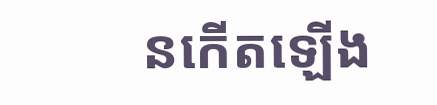នកើតឡើង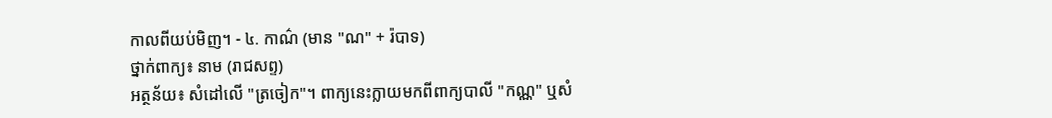កាលពីយប់មិញ។ - ៤. កាណ៌ (មាន "ណ" + រ៉បាទ)
ថ្នាក់ពាក្យ៖ នាម (រាជសព្ទ)
អត្ថន័យ៖ សំដៅលើ "ត្រចៀក"។ ពាក្យនេះក្លាយមកពីពាក្យបាលី "កណ្ណ" ឬសំ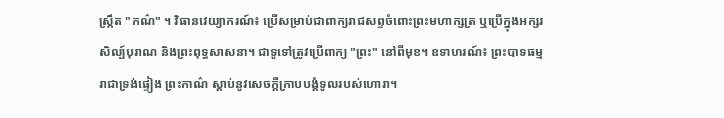ស្ក្រឹត "កណ៌" ។ វិធានវេយ្យាករណ៍៖ ប្រើសម្រាប់ជាពាក្យរាជសព្ទចំពោះព្រះមហាក្សត្រ ឬប្រើក្នុងអក្សរសិល្ប៍បុរាណ និងព្រះពុទ្ធសាសនា។ ជាទូទៅត្រូវប្រើពាក្យ "ព្រះ" នៅពីមុខ។ ឧទាហរណ៍៖ ព្រះបាទធម្មរាជាទ្រង់ផ្ទៀង ព្រះកាណ៌ ស្ដាប់នូវសេចក្ដីក្រាបបង្គំទូលរបស់ហោរា។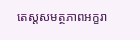តេស្តសមត្ថភាពអក្ខរា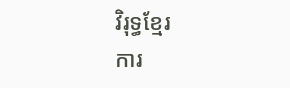វិរុទ្ធខ្មែរ
ការ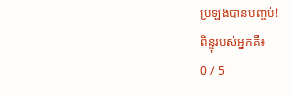ប្រឡងបានបញ្ចប់!
ពិន្ទុរបស់អ្នកគឺ៖
0 / 5